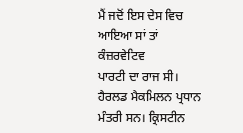ਮੈਂ ਜਦੋਂ ਇਸ ਦੇਸ ਵਿਚ ਆਇਆ ਸਾਂ ਤਾਂ ਕੰਜ਼ਰਵੇਟਿਵ
ਪਾਰਟੀ ਦਾ ਰਾਜ ਸੀ। ਹੈਰਲਡ ਮੈਕਮਿਲਨ ਪ੍ਰਧਾਨ ਮੰਤਰੀ ਸਨ। ਕ੍ਰਿਸਟੀਨ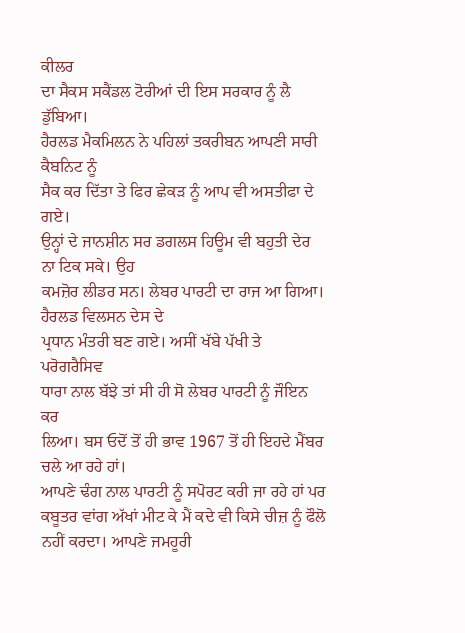ਕੀਲਰ
ਦਾ ਸੈਕਸ ਸਕੈਂਡਲ ਟੋਰੀਆਂ ਦੀ ਇਸ ਸਰਕਾਰ ਨੂੰ ਲੈ ਡੁੱਬਿਆ।
ਹੈਰਲਡ ਮੈਕਮਿਲਨ ਨੇ ਪਹਿਲਾਂ ਤਕਰੀਬਨ ਆਪਣੀ ਸਾਰੀ ਕੈਬਨਿਟ ਨੂੰ
ਸੈਕ ਕਰ ਦਿੱਤਾ ਤੇ ਫਿਰ ਛੇਕੜ ਨੂੰ ਆਪ ਵੀ ਅਸਤੀਫਾ ਦੇ ਗਏ।
ਉਨ੍ਹਾਂ ਦੇ ਜਾਨਸ਼ੀਨ ਸਰ ਡਗਲਸ ਹਿਊਮ ਵੀ ਬਹੁਤੀ ਦੇਰ ਨਾ ਟਿਕ ਸਕੇ। ਉਹ
ਕਮਜ਼ੋਰ ਲੀਡਰ ਸਨ। ਲੇਬਰ ਪਾਰਟੀ ਦਾ ਰਾਜ ਆ ਗਿਆ। ਹੈਰਲਡ ਵਿਲਸਨ ਦੇਸ ਦੇ
ਪ੍ਰਧਾਨ ਮੰਤਰੀ ਬਣ ਗਏ। ਅਸੀਂ ਖੱਬੇ ਪੱਖੀ ਤੇ ਪਰੋਗਰੈਸਿਵ
ਧਾਰਾ ਨਾਲ ਬੱਝੇ ਤਾਂ ਸੀ ਹੀ ਸੋ ਲੇਬਰ ਪਾਰਟੀ ਨੂੰ ਜੌਇਨ ਕਰ
ਲਿਆ। ਬਸ ਓਦੋਂ ਤੋਂ ਹੀ ਭਾਵ 1967 ਤੋਂ ਹੀ ਇਹਦੇ ਮੈਂਬਰ ਚਲੇ ਆ ਰਹੇ ਹਾਂ।
ਆਪਣੇ ਢੰਗ ਨਾਲ ਪਾਰਟੀ ਨੂੰ ਸਪੋਰਟ ਕਰੀ ਜਾ ਰਹੇ ਹਾਂ ਪਰ
ਕਬੂਤਰ ਵਾਂਗ ਅੱਖਾਂ ਮੀਟ ਕੇ ਮੈਂ ਕਦੇ ਵੀ ਕਿਸੇ ਚੀਜ਼ ਨੂੰ ਫੌਲੋ
ਨਹੀਂ ਕਰਦਾ। ਆਪਣੇ ਜਮਹੂਰੀ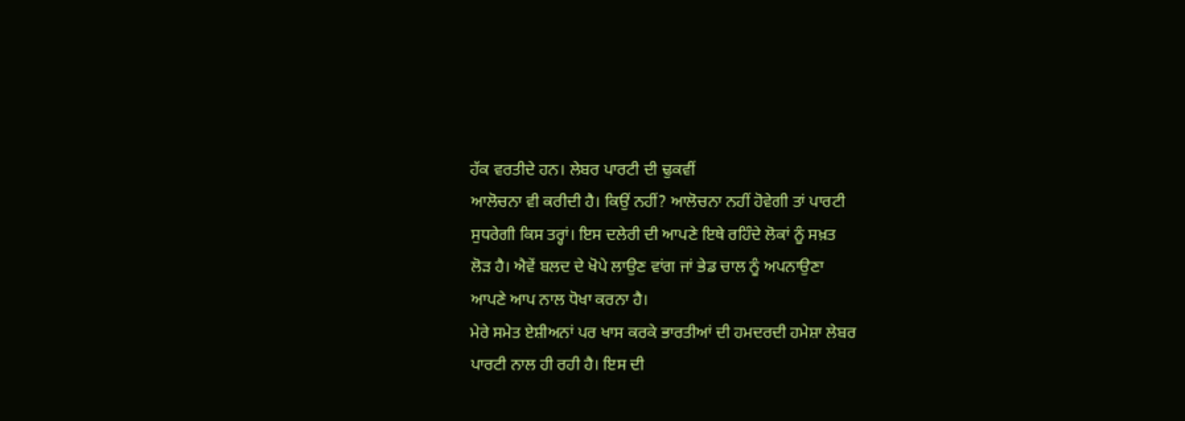ਹੱਕ ਵਰਤੀਦੇ ਹਨ। ਲੇਬਰ ਪਾਰਟੀ ਦੀ ਢੁਕਵੀਂ
ਆਲੋਚਨਾ ਵੀ ਕਰੀਦੀ ਹੈ। ਕਿਉਂ ਨਹੀਂ? ਆਲੋਚਨਾ ਨਹੀਂ ਹੋਵੇਗੀ ਤਾਂ ਪਾਰਟੀ
ਸੁਧਰੇਗੀ ਕਿਸ ਤਰ੍ਹਾਂ। ਇਸ ਦਲੇਰੀ ਦੀ ਆਪਣੇ ਇਥੇ ਰਹਿੰਦੇ ਲੋਕਾਂ ਨੂੰ ਸਖ਼ਤ
ਲੋੜ ਹੈ। ਐਵੇਂ ਬਲਦ ਦੇ ਖੋਪੇ ਲਾਉਣ ਵਾਂਗ ਜਾਂ ਭੇਡ ਚਾਲ ਨੂੰ ਅਪਨਾਉਣਾ
ਆਪਣੇ ਆਪ ਨਾਲ ਧੋਖਾ ਕਰਨਾ ਹੈ।
ਮੇਰੇ ਸਮੇਤ ਏਸ਼ੀਅਨਾਂ ਪਰ ਖਾਸ ਕਰਕੇ ਭਾਰਤੀਆਂ ਦੀ ਹਮਦਰਦੀ ਹਮੇਸ਼ਾ ਲੇਬਰ
ਪਾਰਟੀ ਨਾਲ ਹੀ ਰਹੀ ਹੈ। ਇਸ ਦੀ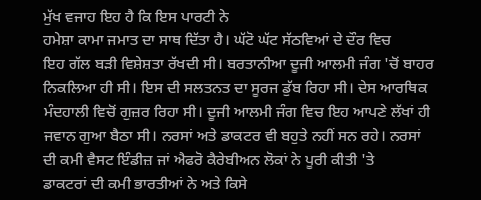ਮੁੱਖ ਵਜਾਹ ਇਹ ਹੈ ਕਿ ਇਸ ਪਾਰਟੀ ਨੇ
ਹਮੇਸ਼ਾ ਕਾਮਾ ਜਮਾਤ ਦਾ ਸਾਥ ਦਿੱਤਾ ਹੈ। ਘੱਟੋ ਘੱਟ ਸੱਠਵਿਆਂ ਦੇ ਦੌਰ ਵਿਚ
ਇਹ ਗੱਲ ਬੜੀ ਵਿਸ਼ੇਸ਼ਤਾ ਰੱਖਦੀ ਸੀ। ਬਰਤਾਨੀਆ ਦੂਜੀ ਆਲਮੀ ਜੰਗ 'ਚੋਂ ਬਾਹਰ
ਨਿਕਲਿਆ ਹੀ ਸੀ। ਇਸ ਦੀ ਸਲਤਨਤ ਦਾ ਸੂਰਜ ਡੁੱਬ ਰਿਹਾ ਸੀ। ਦੇਸ ਆਰਥਿਕ
ਮੰਦਹਾਲੀ ਵਿਚੋਂ ਗੁਜ਼ਰ ਰਿਹਾ ਸੀ। ਦੂਜੀ ਆਲਮੀ ਜੰਗ ਵਿਚ ਇਹ ਆਪਣੇ ਲੱਖਾਂ ਹੀ
ਜਵਾਨ ਗੁਆ ਬੈਠਾ ਸੀ। ਨਰਸਾਂ ਅਤੇ ਡਾਕਟਰ ਵੀ ਬਹੁਤੇ ਨਹੀਂ ਸਨ ਰਹੇ। ਨਰਸਾਂ
ਦੀ ਕਮੀ ਵੈਸਟ ਇੰਡੀਜ਼ ਜਾਂ ਐਫਰੋ ਕੈਰੇਬੀਅਨ ਲੋਕਾਂ ਨੇ ਪੂਰੀ ਕੀਤੀ 'ਤੇ
ਡਾਕਟਰਾਂ ਦੀ ਕਮੀ ਭਾਰਤੀਆਂ ਨੇ ਅਤੇ ਕਿਸੇ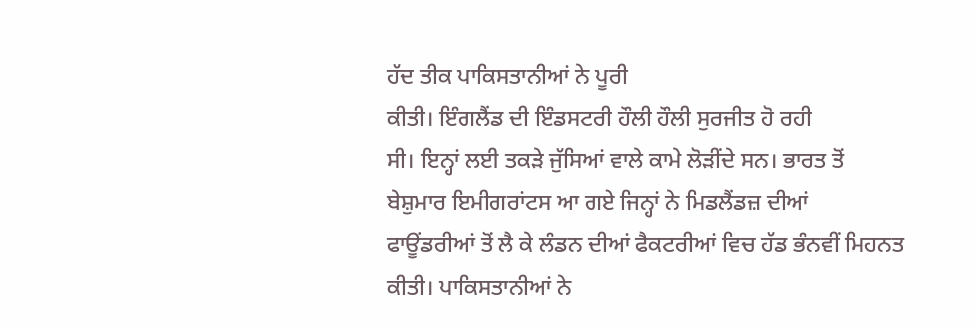ਹੱਦ ਤੀਕ ਪਾਕਿਸਤਾਨੀਆਂ ਨੇ ਪੂਰੀ
ਕੀਤੀ। ਇੰਗਲੈਂਡ ਦੀ ਇੰਡਸਟਰੀ ਹੌਲੀ ਹੌਲੀ ਸੁਰਜੀਤ ਹੋ ਰਹੀ
ਸੀ। ਇਨ੍ਹਾਂ ਲਈ ਤਕੜੇ ਜੁੱਸਿਆਂ ਵਾਲੇ ਕਾਮੇ ਲੋੜੀਂਦੇ ਸਨ। ਭਾਰਤ ਤੋਂ
ਬੇਸ਼ੁਮਾਰ ਇਮੀਗਰਾਂਟਸ ਆ ਗਏ ਜਿਨ੍ਹਾਂ ਨੇ ਮਿਡਲੈਂਡਜ਼ ਦੀਆਂ
ਫਾਊਂਡਰੀਆਂ ਤੋਂ ਲੈ ਕੇ ਲੰਡਨ ਦੀਆਂ ਫੈਕਟਰੀਆਂ ਵਿਚ ਹੱਡ ਭੰਨਵੀਂ ਮਿਹਨਤ
ਕੀਤੀ। ਪਾਕਿਸਤਾਨੀਆਂ ਨੇ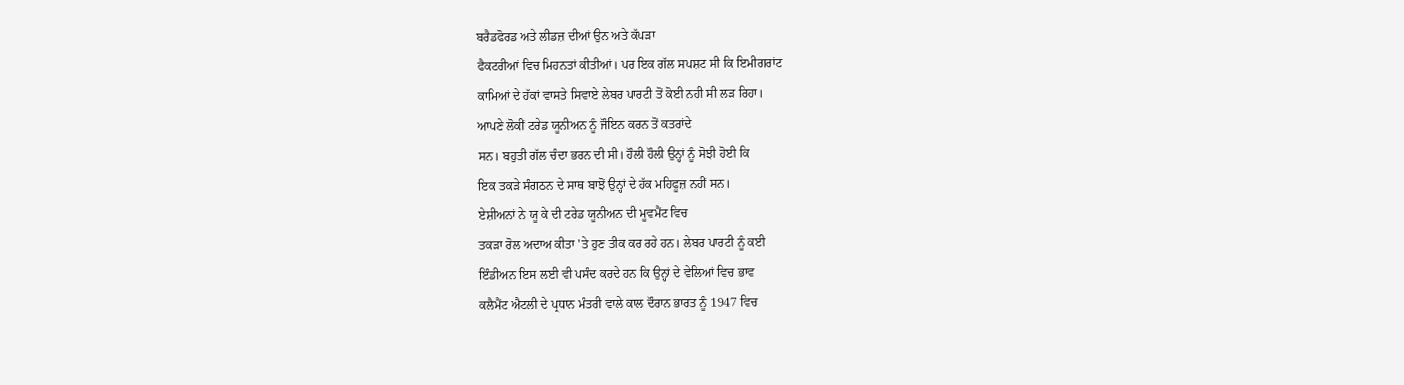ਬਰੈਡਫੋਰਡ ਅਤੇ ਲੀਡਜ਼ ਦੀਆਂ ਉਨ ਅਤੇ ਕੱਪੜਾ
ਫੈਕਟਰੀਆਂ ਵਿਚ ਮਿਹਨਤਾਂ ਕੀਤੀਆਂ। ਪਰ ਇਕ ਗੱਲ ਸਪਸ਼ਟ ਸੀ ਕਿ ਇਮੀਗਰਾਂਟ
ਕਾਮਿਆਂ ਦੇ ਹੱਕਾਂ ਵਾਸਤੇ ਸਿਵਾਏ ਲੇਬਰ ਪਾਰਟੀ ਤੋਂ ਕੋਈ ਨਹੀ ਸੀ ਲੜ ਰਿਹਾ।
ਆਪਣੇ ਲੋਕੀਂ ਟਰੇਡ ਯੂਨੀਅਨ ਨੂੰ ਜੌਇਨ ਕਰਨ ਤੋਂ ਕਤਰਾਂਦੇ
ਸਨ। ਬਹੁਤੀ ਗੱਲ ਚੰਦਾ ਭਰਨ ਦੀ ਸੀ। ਹੌਲੀ ਹੌਲੀ ਉਨ੍ਹਾਂ ਨੂੰ ਸੋਝੀ ਹੋਈ ਕਿ
ਇਕ ਤਕੜੇ ਸੰਗਠਨ ਦੇ ਸਾਥ ਬਾਝੋਂ ਉਨ੍ਹਾਂ ਦੇ ਹੱਕ ਮਹਿਫੂਜ਼ ਨਹੀਂ ਸਨ।
ਏਸ਼ੀਅਨਾਂ ਨੇ ਯੂ ਕੇ ਦੀ ਟਰੇਡ ਯੂਨੀਅਨ ਦੀ ਮੂਵਮੈਂਟ ਵਿਚ
ਤਕੜਾ ਰੋਲ ਅਦਾਅ ਕੀਤਾ 'ਤੇ ਹੁਣ ਤੀਕ ਕਰ ਰਹੇ ਹਨ। ਲੇਬਰ ਪਾਰਟੀ ਨੂੰ ਕਈ
ਇੰਡੀਅਨ ਇਸ ਲਈ ਵੀ ਪਸੰਦ ਕਰਦੇ ਹਨ ਕਿ ਉਨ੍ਹਾਂ ਦੇ ਵੇਲਿਆਂ ਵਿਚ ਭਾਵ
ਕਲੈਮੈਂਟ ਐਟਲੀ ਦੇ ਪ੍ਰਧਾਨ ਮੰਤਰੀ ਵਾਲੇ ਕਾਲ ਦੌਰਾਨ ਭਾਰਤ ਨੂੰ 1947 ਵਿਚ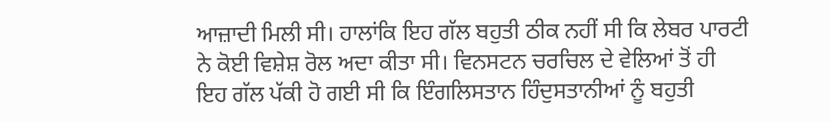ਆਜ਼ਾਦੀ ਮਿਲੀ ਸੀ। ਹਾਲਾਂਕਿ ਇਹ ਗੱਲ ਬਹੁਤੀ ਠੀਕ ਨਹੀਂ ਸੀ ਕਿ ਲੇਬਰ ਪਾਰਟੀ
ਨੇ ਕੋਈ ਵਿਸ਼ੇਸ਼ ਰੋਲ ਅਦਾ ਕੀਤਾ ਸੀ। ਵਿਨਸਟਨ ਚਰਚਿਲ ਦੇ ਵੇਲਿਆਂ ਤੋਂ ਹੀ
ਇਹ ਗੱਲ ਪੱਕੀ ਹੋ ਗਈ ਸੀ ਕਿ ਇੰਗਲਿਸਤਾਨ ਹਿੰਦੁਸਤਾਨੀਆਂ ਨੂੰ ਬਹੁਤੀ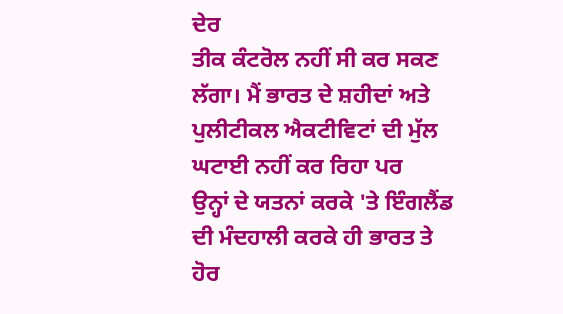ਦੇਰ
ਤੀਕ ਕੰਟਰੋਲ ਨਹੀਂ ਸੀ ਕਰ ਸਕਣ ਲੱਗਾ। ਮੈਂ ਭਾਰਤ ਦੇ ਸ਼ਹੀਦਾਂ ਅਤੇ
ਪੁਲੀਟੀਕਲ ਐਕਟੀਵਿਟਾਂ ਦੀ ਮੁੱਲ ਘਟਾਈ ਨਹੀਂ ਕਰ ਰਿਹਾ ਪਰ
ਉਨ੍ਹਾਂ ਦੇ ਯਤਨਾਂ ਕਰਕੇ 'ਤੇ ਇੰਗਲੈਂਡ ਦੀ ਮੰਦਹਾਲੀ ਕਰਕੇ ਹੀ ਭਾਰਤ ਤੇ
ਹੋਰ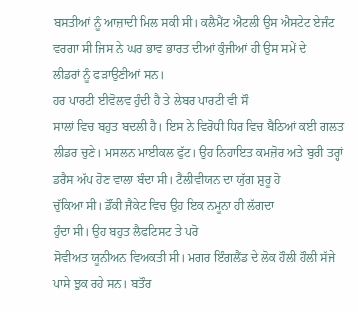ਬਸਤੀਆਂ ਨੂੰ ਆਜ਼ਾਦੀ ਮਿਲ ਸਕੀ ਸੀ। ਕਲੈਮੈਂਟ ਐਟਲੀ ਉਸ ਐਸਟੇਟ ਏਜੰਟ
ਵਰਗਾ ਸੀ ਜਿਸ ਨੇ ਘਰ ਭਾਵ ਭਾਰਤ ਦੀਆਂ ਕੁੰਜੀਆਂ ਹੀ ਉਸ ਸਮੇਂ ਦੇ
ਲੀਡਰਾਂ ਨੂੰ ਫੜਾਉਣੀਆਂ ਸਨ।
ਹਰ ਪਾਰਟੀ ਈਵੋਲਵ ਹੁੰਦੀ ਹੈ ਤੇ ਲੇਬਰ ਪਾਰਟੀ ਵੀ ਸੌ
ਸਾਲਾਂ ਵਿਚ ਬਹੁਤ ਬਦਲੀ ਹੈ। ਇਸ ਨੇ ਵਿਰੋਧੀ ਧਿਰ ਵਿਚ ਬੈਠਿਆਂ ਕਈ ਗਲਤ
ਲੀਡਰ ਚੁਣੇ। ਮਸਲਨ ਮਾਈਕਲ ਫੁੱਟ। ਉਹ ਨਿਹਾਇਤ ਕਮਜ਼ੋਰ ਅਤੇ ਬੁਰੀ ਤਰ੍ਹਾਂ
ਡਰੈਸ ਅੱਪ ਹੋਣ ਵਾਲਾ ਬੰਦਾ ਸੀ। ਟੈਲੀਵੀਯਨ ਦਾ ਯੁੱਗ ਸ਼ੁਰੂ ਹੋ
ਚੁੱਕਿਆ ਸੀ। ਡੌਂਕੀ ਜੈਕੇਟ ਵਿਚ ਉਹ ਇਕ ਨਮੂਨਾ ਹੀ ਲੱਗਦਾ
ਹੁੰਦਾ ਸੀ। ਉਹ ਬਹੁਤ ਲੈਫਟਿਸਟ ਤੇ ਪਰੋ
ਸੋਵੀਅਤ ਯੂਨੀਅਨ ਵਿਅਕਤੀ ਸੀ। ਮਗਰ ਇੰਗਲੈਂਡ ਦੇ ਲੋਕ ਹੌਲੀ ਹੌਲੀ ਸੱਜੇ
ਪਾਸੇ ਝੁਕ ਰਹੇ ਸਨ। ਬਤੌਰ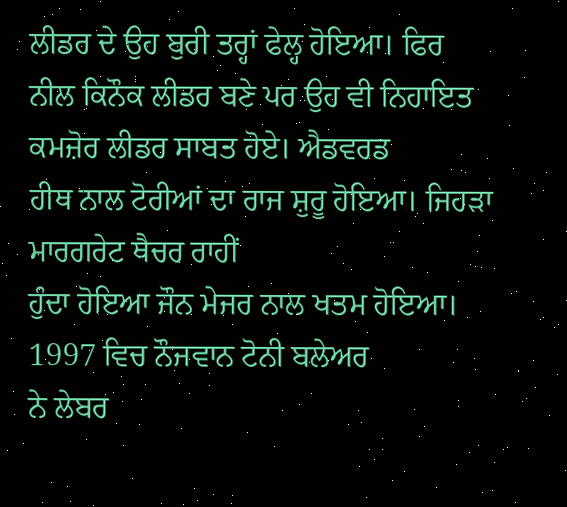ਲੀਡਰ ਦੇ ਉਹ ਬੁਰੀ ਤਰ੍ਹਾਂ ਫੇਲ੍ਹ ਹੋਇਆ। ਫਿਰ
ਨੀਲ ਕਿਨੌਕ ਲੀਡਰ ਬਣੇ ਪਰ ਉਹ ਵੀ ਨਿਹਾਇਤ ਕਮਜ਼ੋਰ ਲੀਡਰ ਸਾਬਤ ਹੋਏ। ਐਡਵਰਡ
ਹੀਥ ਨਾਲ ਟੋਰੀਆਂ ਦਾ ਰਾਜ ਸ਼ੁਰੂ ਹੋਇਆ। ਜਿਹੜਾ ਮਾਰਗਰੇਟ ਥੈਚਰ ਰਾਹੀਂ
ਹੁੰਦਾ ਹੋਇਆ ਜੌਨ ਮੇਜਰ ਨਾਲ ਖਤਮ ਹੋਇਆ। 1997 ਵਿਚ ਨੌਜਵਾਨ ਟੋਨੀ ਬਲੇਅਰ
ਨੇ ਲੇਬਰ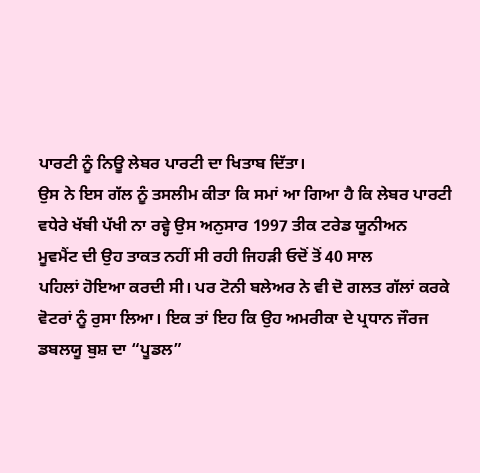ਪਾਰਟੀ ਨੂੰ ਨਿਊ ਲੇਬਰ ਪਾਰਟੀ ਦਾ ਖਿਤਾਬ ਦਿੱਤਾ।
ਉਸ ਨੇ ਇਸ ਗੱਲ ਨੂੰ ਤਸਲੀਮ ਕੀਤਾ ਕਿ ਸਮਾਂ ਆ ਗਿਆ ਹੈ ਕਿ ਲੇਬਰ ਪਾਰਟੀ
ਵਧੇਰੇ ਖੱਬੀ ਪੱਖੀ ਨਾ ਰਵ੍ਹੇ ਉਸ ਅਨੁਸਾਰ 1997 ਤੀਕ ਟਰੇਡ ਯੂਨੀਅਨ
ਮੂਵਮੈਂਟ ਦੀ ਉਹ ਤਾਕਤ ਨਹੀਂ ਸੀ ਰਹੀ ਜਿਹੜੀ ਓਦੋਂ ਤੋਂ 40 ਸਾਲ
ਪਹਿਲਾਂ ਹੋਇਆ ਕਰਦੀ ਸੀ। ਪਰ ਟੋਨੀ ਬਲੇਅਰ ਨੇ ਵੀ ਦੋ ਗਲਤ ਗੱਲਾਂ ਕਰਕੇ
ਵੋਟਰਾਂ ਨੂੰ ਰੁਸਾ ਲਿਆ। ਇਕ ਤਾਂ ਇਹ ਕਿ ਉਹ ਅਮਰੀਕਾ ਦੇ ਪ੍ਰਧਾਨ ਜੌਰਜ
ਡਬਲਯੂ ਬੁਸ਼ ਦਾ “ਪੂਡਲ”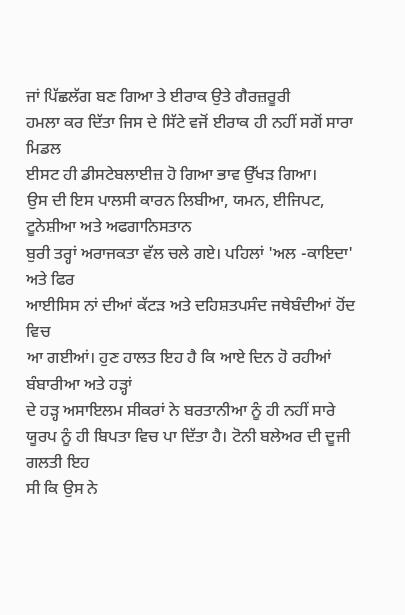ਜਾਂ ਪਿੱਛਲੱਗ ਬਣ ਗਿਆ ਤੇ ਈਰਾਕ ਉਤੇ ਗੈਰਜ਼ਰੂਰੀ
ਹਮਲਾ ਕਰ ਦਿੱਤਾ ਜਿਸ ਦੇ ਸਿੱਟੇ ਵਜੋਂ ਈਰਾਕ ਹੀ ਨਹੀਂ ਸਗੋਂ ਸਾਰਾ ਮਿਡਲ
ਈਸਟ ਹੀ ਡੀਸਟੇਬਲਾਈਜ਼ ਹੋ ਗਿਆ ਭਾਵ ਉੱਖੜ ਗਿਆ।
ਉਸ ਦੀ ਇਸ ਪਾਲਸੀ ਕਾਰਨ ਲਿਬੀਆ, ਯਮਨ, ਈਜਿਪਟ, ਟੂਨੇਸ਼ੀਆ ਅਤੇ ਅਫਗਾਨਿਸਤਾਨ
ਬੁਰੀ ਤਰ੍ਹਾਂ ਅਰਾਜਕਤਾ ਵੱਲ ਚਲੇ ਗਏ। ਪਹਿਲਾਂ 'ਅਲ -ਕਾਇਦਾ' ਅਤੇ ਫਿਰ
ਆਈਸਿਸ ਨਾਂ ਦੀਆਂ ਕੱਟੜ ਅਤੇ ਦਹਿਸ਼ਤਪਸੰਦ ਜਥੇਬੰਦੀਆਂ ਹੋਂਦ ਵਿਚ
ਆ ਗਈਆਂ। ਹੁਣ ਹਾਲਤ ਇਹ ਹੈ ਕਿ ਆਏ ਦਿਨ ਹੋ ਰਹੀਆਂ ਬੰਬਾਰੀਆ ਅਤੇ ਹੜ੍ਹਾਂ
ਦੇ ਹੜ੍ਹ ਅਸਾਇਲਮ ਸੀਕਰਾਂ ਨੇ ਬਰਤਾਨੀਆ ਨੂੰ ਹੀ ਨਹੀਂ ਸਾਰੇ
ਯੂਰਪ ਨੂੰ ਹੀ ਬਿਪਤਾ ਵਿਚ ਪਾ ਦਿੱਤਾ ਹੈ। ਟੋਨੀ ਬਲੇਅਰ ਦੀ ਦੂਜੀ ਗਲਤੀ ਇਹ
ਸੀ ਕਿ ਉਸ ਨੇ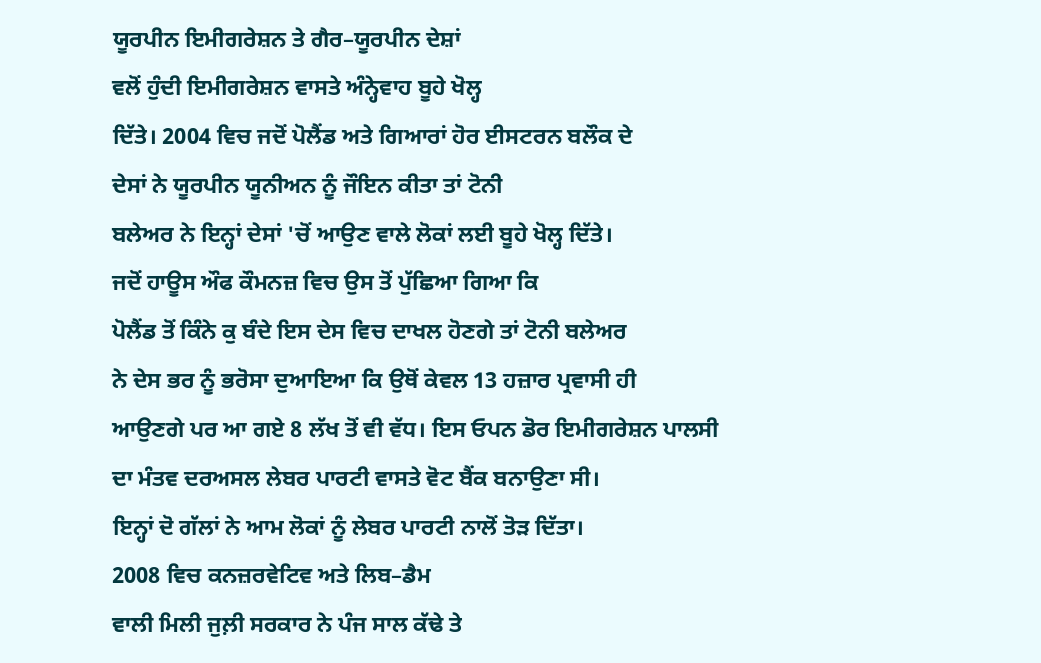ਯੂਰਪੀਨ ਇਮੀਗਰੇਸ਼ਨ ਤੇ ਗੈਰ–ਯੂਰਪੀਨ ਦੇਸ਼ਾਂ
ਵਲੋਂ ਹੁੰਦੀ ਇਮੀਗਰੇਸ਼ਨ ਵਾਸਤੇ ਅੰਨ੍ਹੇਵਾਹ ਬੂਹੇ ਖੋਲ੍ਹ
ਦਿੱਤੇ। 2004 ਵਿਚ ਜਦੋਂ ਪੋਲੈਂਡ ਅਤੇ ਗਿਆਰਾਂ ਹੋਰ ਈਸਟਰਨ ਬਲੌਕ ਦੇ
ਦੇਸਾਂ ਨੇ ਯੂਰਪੀਨ ਯੂਨੀਅਨ ਨੂੰ ਜੌਇਨ ਕੀਤਾ ਤਾਂ ਟੋਨੀ
ਬਲੇਅਰ ਨੇ ਇਨ੍ਹਾਂ ਦੇਸਾਂ 'ਚੋਂ ਆਉਣ ਵਾਲੇ ਲੋਕਾਂ ਲਈ ਬੂਹੇ ਖੋਲ੍ਹ ਦਿੱਤੇ।
ਜਦੋਂ ਹਾਊਸ ਔਫ ਕੌਮਨਜ਼ ਵਿਚ ਉਸ ਤੋਂ ਪੁੱਛਿਆ ਗਿਆ ਕਿ
ਪੋਲੈਂਡ ਤੋਂ ਕਿੰਨੇ ਕੁ ਬੰਦੇ ਇਸ ਦੇਸ ਵਿਚ ਦਾਖਲ ਹੋਣਗੇ ਤਾਂ ਟੋਨੀ ਬਲੇਅਰ
ਨੇ ਦੇਸ ਭਰ ਨੂੰ ਭਰੋਸਾ ਦੁਆਇਆ ਕਿ ਉਥੋਂ ਕੇਵਲ 13 ਹਜ਼ਾਰ ਪ੍ਰਵਾਸੀ ਹੀ
ਆਉਣਗੇ ਪਰ ਆ ਗਏ 8 ਲੱਖ ਤੋਂ ਵੀ ਵੱਧ। ਇਸ ਓਪਨ ਡੋਰ ਇਮੀਗਰੇਸ਼ਨ ਪਾਲਸੀ
ਦਾ ਮੰਤਵ ਦਰਅਸਲ ਲੇਬਰ ਪਾਰਟੀ ਵਾਸਤੇ ਵੋਟ ਬੈਂਕ ਬਨਾਉਣਾ ਸੀ।
ਇਨ੍ਹਾਂ ਦੋ ਗੱਲਾਂ ਨੇ ਆਮ ਲੋਕਾਂ ਨੂੰ ਲੇਬਰ ਪਾਰਟੀ ਨਾਲੋਂ ਤੋੜ ਦਿੱਤਾ।
2008 ਵਿਚ ਕਨਜ਼ਰਵੇਟਿਵ ਅਤੇ ਲਿਬ–ਡੈਮ
ਵਾਲੀ ਮਿਲੀ ਜੁਲ਼ੀ ਸਰਕਾਰ ਨੇ ਪੰਜ ਸਾਲ ਕੱਢੇ ਤੇ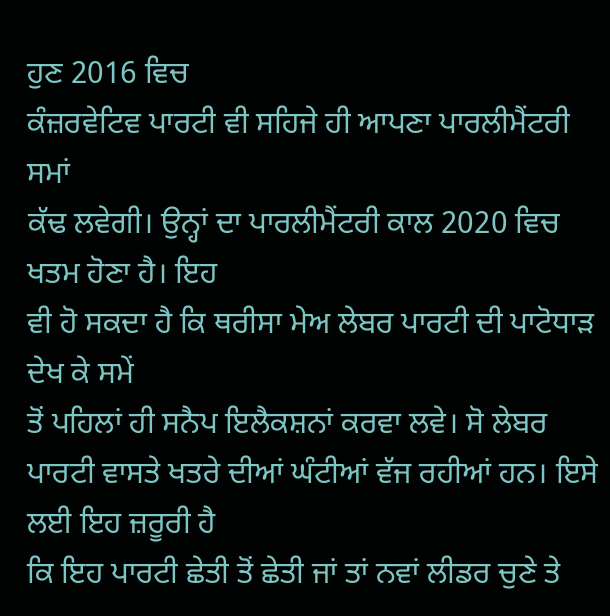ਹੁਣ 2016 ਵਿਚ
ਕੰਜ਼ਰਵੇਟਿਵ ਪਾਰਟੀ ਵੀ ਸਹਿਜੇ ਹੀ ਆਪਣਾ ਪਾਰਲੀਮੈਂਟਰੀ ਸਮਾਂ
ਕੱਢ ਲਵੇਗੀ। ਉਨ੍ਹਾਂ ਦਾ ਪਾਰਲੀਮੈਂਟਰੀ ਕਾਲ 2020 ਵਿਚ ਖਤਮ ਹੋਣਾ ਹੈ। ਇਹ
ਵੀ ਹੋ ਸਕਦਾ ਹੈ ਕਿ ਥਰੀਸਾ ਮੇਅ ਲੇਬਰ ਪਾਰਟੀ ਦੀ ਪਾਟੋਧਾੜ ਦੇਖ ਕੇ ਸਮੇਂ
ਤੋਂ ਪਹਿਲਾਂ ਹੀ ਸਨੈਪ ਇਲੈਕਸ਼ਨਾਂ ਕਰਵਾ ਲਵੇ। ਸੋ ਲੇਬਰ
ਪਾਰਟੀ ਵਾਸਤੇ ਖਤਰੇ ਦੀਆਂ ਘੰਟੀਆਂ ਵੱਜ ਰਹੀਆਂ ਹਨ। ਇਸੇ ਲਈ ਇਹ ਜ਼ਰੂਰੀ ਹੈ
ਕਿ ਇਹ ਪਾਰਟੀ ਛੇਤੀ ਤੋਂ ਛੇਤੀ ਜਾਂ ਤਾਂ ਨਵਾਂ ਲੀਡਰ ਚੁਣੇ ਤੇ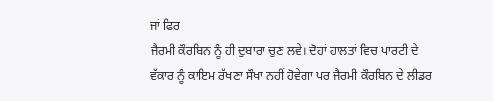ਜਾਂ ਫਿਰ
ਜੈਰਮੀ ਕੌਰਬਿਨ ਨੂੰ ਹੀ ਦੁਬਾਰਾ ਚੁਣ ਲਵੇ। ਦੋਹਾਂ ਹਾਲਤਾਂ ਵਿਚ ਪਾਰਟੀ ਦੇ
ਵੱਕਾਰ ਨੂੰ ਕਾਇਮ ਰੱਖਣਾ ਸੌਖਾ ਨਹੀਂ ਹੋਵੇਗਾ ਪਰ ਜੈਰਮੀ ਕੌਰਬਿਨ ਦੇ ਲੀਡਰ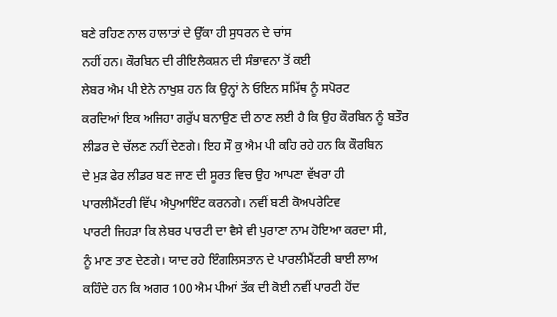ਬਣੇ ਰਹਿਣ ਨਾਲ ਹਾਲਾਤਾਂ ਦੇ ਉੱਕਾ ਹੀ ਸੁਧਰਨ ਦੇ ਚਾਂਸ
ਨਹੀਂ ਹਨ। ਕੌਰਬਿਨ ਦੀ ਰੀਇਲੈਕਸ਼ਨ ਦੀ ਸੰਭਾਵਨਾ ਤੋਂ ਕਈ
ਲੇਬਰ ਐਮ ਪੀ ਏਨੇ ਨਾਖੁਸ਼ ਹਨ ਕਿ ਉਨ੍ਹਾਂ ਨੇ ਓਇਨ ਸਮਿੱਥ ਨੂੰ ਸਪੋਰਟ
ਕਰਦਿਆਂ ਇਕ ਅਜਿਹਾ ਗਰੁੱਪ ਬਨਾਉਣ ਦੀ ਠਾਣ ਲਈ ਹੈ ਕਿ ਉਹ ਕੌਰਬਿਨ ਨੂੰ ਬਤੌਰ
ਲੀਡਰ ਦੇ ਚੱਲਣ ਨਹੀਂ ਦੇਣਗੇ। ਇਹ ਸੌ ਕੁ ਐਮ ਪੀ ਕਹਿ ਰਹੇ ਹਨ ਕਿ ਕੌਰਬਿਨ
ਦੇ ਮੁੜ ਫੇਰ ਲੀਡਰ ਬਣ ਜਾਣ ਦੀ ਸੂਰਤ ਵਿਚ ਉਹ ਆਪਣਾ ਵੱਖਰਾ ਹੀ
ਪਾਰਲੀਮੈਂਟਰੀ ਵਿੱਪ ਐਪੁਆਇੰਟ ਕਰਨਗੇ। ਨਵੀਂ ਬਣੀ ਕੋਅਪਰੇਟਿਵ
ਪਾਰਟੀ ਜਿਹੜਾ ਕਿ ਲੇਬਰ ਪਾਰਟੀ ਦਾ ਵੈਸੇ ਵੀ ਪੁਰਾਣਾ ਨਾਮ ਹੋਇਆ ਕਰਦਾ ਸੀ,
ਨੂੰ ਮਾਣ ਤਾਣ ਦੇਣਗੇ। ਯਾਦ ਰਹੇ ਇੰਗਲਿਸਤਾਨ ਦੇ ਪਾਰਲੀਮੈਂਟਰੀ ਬਾਈ ਲਾਅ
ਕਹਿੰਦੇ ਹਨ ਕਿ ਅਗਰ 100 ਐਮ ਪੀਆਂ ਤੱਕ ਦੀ ਕੋਈ ਨਵੀਂ ਪਾਰਟੀ ਹੋਂਦ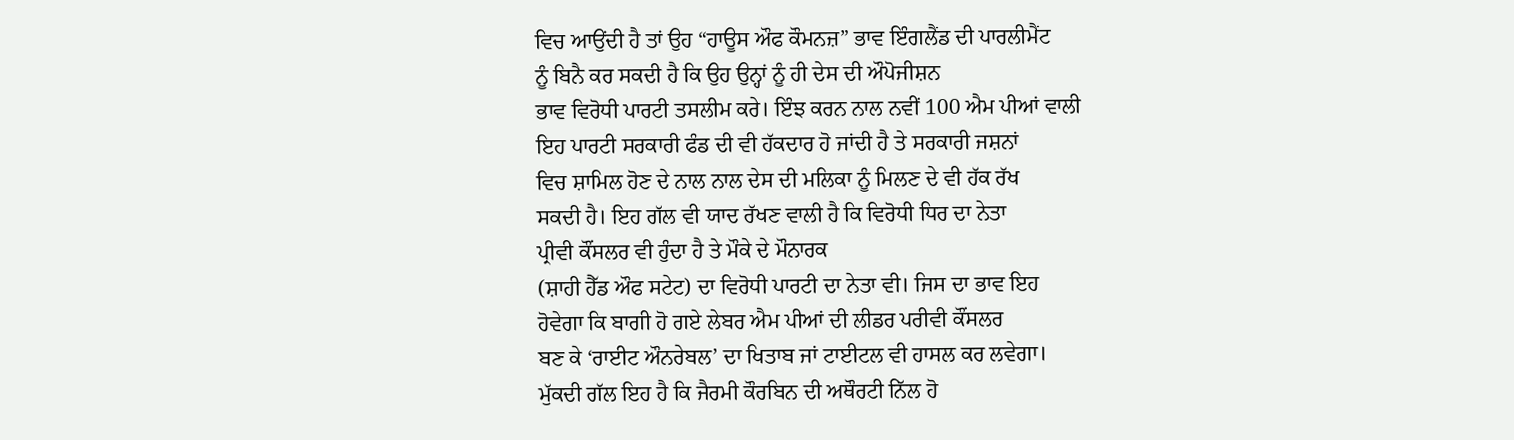ਵਿਚ ਆਉਂਦੀ ਹੈ ਤਾਂ ਉਹ “ਹਾਊਸ ਔਫ ਕੌਮਨਜ਼” ਭਾਵ ਇੰਗਲੈਂਡ ਦੀ ਪਾਰਲੀਮੈਂਟ
ਨੂੰ ਬਿਨੈ ਕਰ ਸਕਦੀ ਹੈ ਕਿ ਉਹ ਉਨ੍ਹਾਂ ਨੂੰ ਹੀ ਦੇਸ ਦੀ ਔਪੋਜੀਸ਼ਨ
ਭਾਵ ਵਿਰੋਧੀ ਪਾਰਟੀ ਤਸਲੀਮ ਕਰੇ। ਇੰਝ ਕਰਨ ਨਾਲ ਨਵੀਂ 100 ਐਮ ਪੀਆਂ ਵਾਲੀ
ਇਹ ਪਾਰਟੀ ਸਰਕਾਰੀ ਫੰਡ ਦੀ ਵੀ ਹੱਕਦਾਰ ਹੋ ਜਾਂਦੀ ਹੈ ਤੇ ਸਰਕਾਰੀ ਜਸ਼ਨਾਂ
ਵਿਚ ਸ਼ਾਮਿਲ ਹੋਣ ਦੇ ਨਾਲ ਨਾਲ ਦੇਸ ਦੀ ਮਲਿਕਾ ਨੂੰ ਮਿਲਣ ਦੇ ਵੀ ਹੱਕ ਰੱਖ
ਸਕਦੀ ਹੈ। ਇਹ ਗੱਲ ਵੀ ਯਾਦ ਰੱਖਣ ਵਾਲੀ ਹੈ ਕਿ ਵਿਰੋਧੀ ਧਿਰ ਦਾ ਨੇਤਾ
ਪ੍ਰੀਵੀ ਕੌਂਸਲਰ ਵੀ ਹੁੰਦਾ ਹੈ ਤੇ ਮੌਕੇ ਦੇ ਮੌਨਾਰਕ
(ਸ਼ਾਹੀ ਹੈੱਡ ਔਫ ਸਟੇਟ) ਦਾ ਵਿਰੋਧੀ ਪਾਰਟੀ ਦਾ ਨੇਤਾ ਵੀ। ਜਿਸ ਦਾ ਭਾਵ ਇਹ
ਹੋਵੇਗਾ ਕਿ ਬਾਗੀ ਹੋ ਗਏ ਲੇਬਰ ਐਮ ਪੀਆਂ ਦੀ ਲੀਡਰ ਪਰੀਵੀ ਕੌਂਸਲਰ
ਬਣ ਕੇ ‘ਰਾਈਟ ਔਨਰੇਬਲ’ ਦਾ ਖਿਤਾਬ ਜਾਂ ਟਾਈਟਲ ਵੀ ਹਾਸਲ ਕਰ ਲਵੇਗਾ।
ਮੁੱਕਦੀ ਗੱਲ ਇਹ ਹੈ ਕਿ ਜੈਰਮੀ ਕੌਰਬਿਨ ਦੀ ਅਥੌਰਟੀ ਨਿੱਲ ਹੋ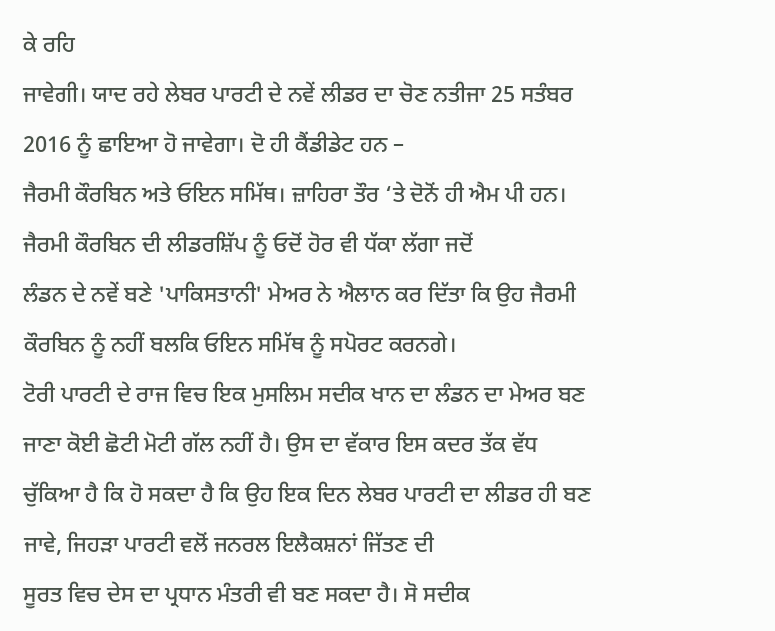ਕੇ ਰਹਿ
ਜਾਵੇਗੀ। ਯਾਦ ਰਹੇ ਲੇਬਰ ਪਾਰਟੀ ਦੇ ਨਵੇਂ ਲੀਡਰ ਦਾ ਚੋਣ ਨਤੀਜਾ 25 ਸਤੰਬਰ
2016 ਨੂੰ ਛਾਇਆ ਹੋ ਜਾਵੇਗਾ। ਦੋ ਹੀ ਕੈਂਡੀਡੇਟ ਹਨ –
ਜੈਰਮੀ ਕੌਰਬਿਨ ਅਤੇ ਓਇਨ ਸਮਿੱਥ। ਜ਼ਾਹਿਰਾ ਤੌਰ ‘ਤੇ ਦੋਨੋਂ ਹੀ ਐਮ ਪੀ ਹਨ।
ਜੈਰਮੀ ਕੌਰਬਿਨ ਦੀ ਲੀਡਰਸ਼ਿੱਪ ਨੂੰ ਓਦੋਂ ਹੋਰ ਵੀ ਧੱਕਾ ਲੱਗਾ ਜਦੋਂ
ਲੰਡਨ ਦੇ ਨਵੇਂ ਬਣੇ 'ਪਾਕਿਸਤਾਨੀ' ਮੇਅਰ ਨੇ ਐਲਾਨ ਕਰ ਦਿੱਤਾ ਕਿ ਉਹ ਜੈਰਮੀ
ਕੌਰਬਿਨ ਨੂੰ ਨਹੀਂ ਬਲਕਿ ਓਇਨ ਸਮਿੱਥ ਨੂੰ ਸਪੋਰਟ ਕਰਨਗੇ।
ਟੋਰੀ ਪਾਰਟੀ ਦੇ ਰਾਜ ਵਿਚ ਇਕ ਮੁਸਲਿਮ ਸਦੀਕ ਖਾਨ ਦਾ ਲੰਡਨ ਦਾ ਮੇਅਰ ਬਣ
ਜਾਣਾ ਕੋਈ ਛੋਟੀ ਮੋਟੀ ਗੱਲ ਨਹੀਂ ਹੈ। ਉਸ ਦਾ ਵੱਕਾਰ ਇਸ ਕਦਰ ਤੱਕ ਵੱਧ
ਚੁੱਕਿਆ ਹੈ ਕਿ ਹੋ ਸਕਦਾ ਹੈ ਕਿ ਉਹ ਇਕ ਦਿਨ ਲੇਬਰ ਪਾਰਟੀ ਦਾ ਲੀਡਰ ਹੀ ਬਣ
ਜਾਵੇ, ਜਿਹੜਾ ਪਾਰਟੀ ਵਲੋਂ ਜਨਰਲ ਇਲੈਕਸ਼ਨਾਂ ਜਿੱਤਣ ਦੀ
ਸੂਰਤ ਵਿਚ ਦੇਸ ਦਾ ਪ੍ਰਧਾਨ ਮੰਤਰੀ ਵੀ ਬਣ ਸਕਦਾ ਹੈ। ਸੋ ਸਦੀਕ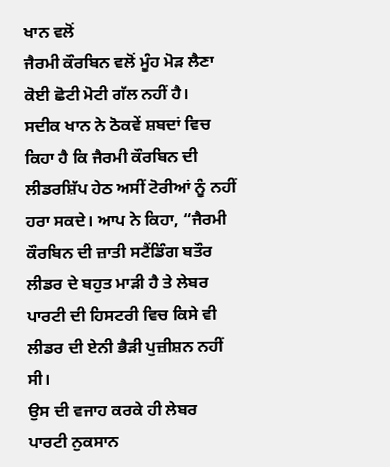ਖਾਨ ਵਲੋਂ
ਜੈਰਮੀ ਕੌਰਬਿਨ ਵਲੋਂ ਮੂੰਹ ਮੋੜ ਲੈਣਾ ਕੋਈ ਛੋਟੀ ਮੋਟੀ ਗੱਲ ਨਹੀਂ ਹੈ।
ਸਦੀਕ ਖਾਨ ਨੇ ਠੋਕਵੇਂ ਸ਼ਬਦਾਂ ਵਿਚ ਕਿਹਾ ਹੈ ਕਿ ਜੈਰਮੀ ਕੌਰਬਿਨ ਦੀ
ਲੀਡਰਸ਼ਿੱਪ ਹੇਠ ਅਸੀਂ ਟੋਰੀਆਂ ਨੂੰ ਨਹੀਂ ਹਰਾ ਸਕਦੇ। ਆਪ ਨੇ ਕਿਹਾ, “ਜੈਰਮੀ
ਕੌਰਬਿਨ ਦੀ ਜ਼ਾਤੀ ਸਟੈਂਡਿੰਗ ਬਤੌਰ ਲੀਡਰ ਦੇ ਬਹੁਤ ਮਾੜੀ ਹੈ ਤੇ ਲੇਬਰ
ਪਾਰਟੀ ਦੀ ਹਿਸਟਰੀ ਵਿਚ ਕਿਸੇ ਵੀ ਲੀਡਰ ਦੀ ਏਨੀ ਭੈੜੀ ਪੁਜ਼ੀਸ਼ਨ ਨਹੀਂ ਸੀ।
ਉਸ ਦੀ ਵਜਾਹ ਕਰਕੇ ਹੀ ਲੇਬਰ ਪਾਰਟੀ ਨੁਕਸਾਨ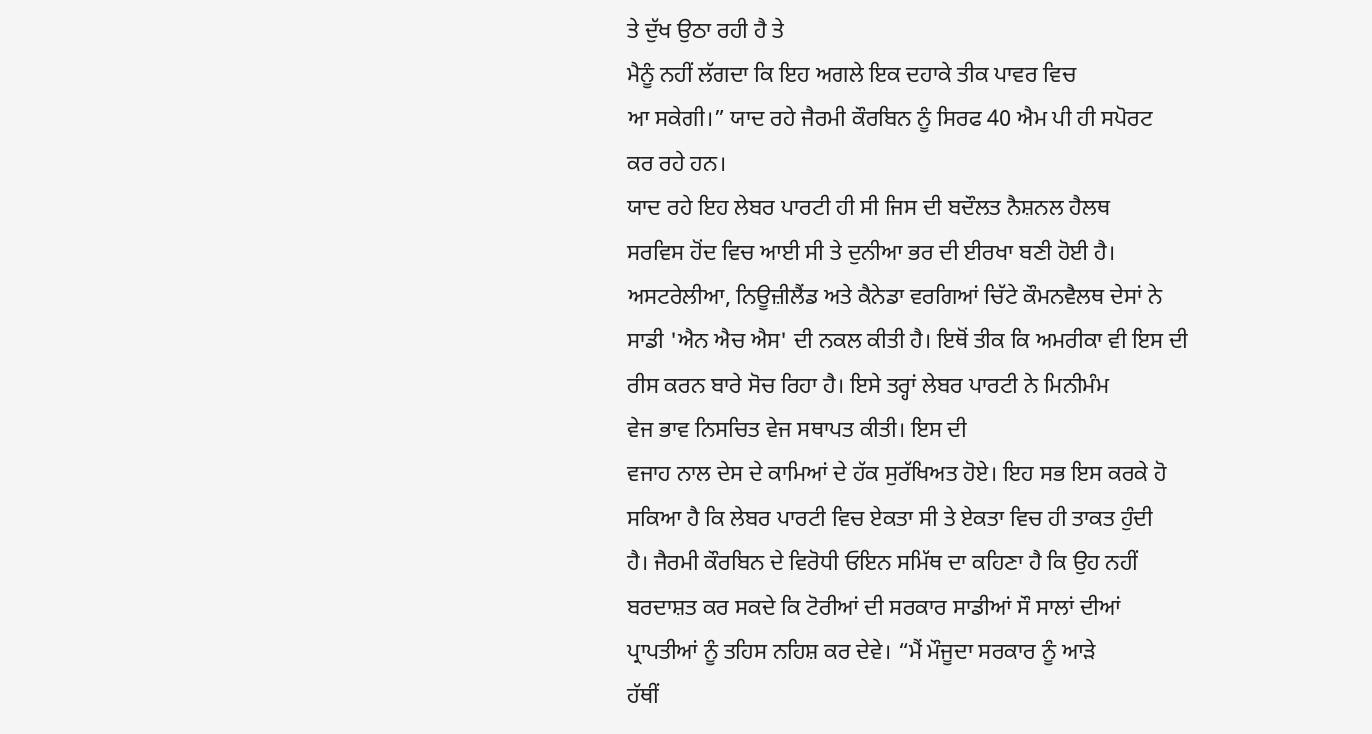ਤੇ ਦੁੱਖ ਉਠਾ ਰਹੀ ਹੈ ਤੇ
ਮੈਨੂੰ ਨਹੀਂ ਲੱਗਦਾ ਕਿ ਇਹ ਅਗਲੇ ਇਕ ਦਹਾਕੇ ਤੀਕ ਪਾਵਰ ਵਿਚ
ਆ ਸਕੇਗੀ।” ਯਾਦ ਰਹੇ ਜੈਰਮੀ ਕੌਰਬਿਨ ਨੂੰ ਸਿਰਫ 40 ਐਮ ਪੀ ਹੀ ਸਪੋਰਟ
ਕਰ ਰਹੇ ਹਨ।
ਯਾਦ ਰਹੇ ਇਹ ਲੇਬਰ ਪਾਰਟੀ ਹੀ ਸੀ ਜਿਸ ਦੀ ਬਦੌਲਤ ਨੈਸ਼ਨਲ ਹੈਲਥ
ਸਰਵਿਸ ਹੋਂਦ ਵਿਚ ਆਈ ਸੀ ਤੇ ਦੁਨੀਆ ਭਰ ਦੀ ਈਰਖਾ ਬਣੀ ਹੋਈ ਹੈ।
ਅਸਟਰੇਲੀਆ, ਨਿਊਜ਼ੀਲੈਂਡ ਅਤੇ ਕੈਨੇਡਾ ਵਰਗਿਆਂ ਚਿੱਟੇ ਕੌਮਨਵੈਲਥ ਦੇਸਾਂ ਨੇ
ਸਾਡੀ 'ਐਨ ਐਚ ਐਸ' ਦੀ ਨਕਲ ਕੀਤੀ ਹੈ। ਇਥੋਂ ਤੀਕ ਕਿ ਅਮਰੀਕਾ ਵੀ ਇਸ ਦੀ
ਰੀਸ ਕਰਨ ਬਾਰੇ ਸੋਚ ਰਿਹਾ ਹੈ। ਇਸੇ ਤਰ੍ਹਾਂ ਲੇਬਰ ਪਾਰਟੀ ਨੇ ਮਿਨੀਮੰਮ
ਵੇਜ ਭਾਵ ਨਿਸਚਿਤ ਵੇਜ ਸਥਾਪਤ ਕੀਤੀ। ਇਸ ਦੀ
ਵਜਾਹ ਨਾਲ ਦੇਸ ਦੇ ਕਾਮਿਆਂ ਦੇ ਹੱਕ ਸੁਰੱਖਿਅਤ ਹੋਏ। ਇਹ ਸਭ ਇਸ ਕਰਕੇ ਹੋ
ਸਕਿਆ ਹੈ ਕਿ ਲੇਬਰ ਪਾਰਟੀ ਵਿਚ ਏਕਤਾ ਸੀ ਤੇ ਏਕਤਾ ਵਿਚ ਹੀ ਤਾਕਤ ਹੁੰਦੀ
ਹੈ। ਜੈਰਮੀ ਕੌਰਬਿਨ ਦੇ ਵਿਰੋਧੀ ਓਇਨ ਸਮਿੱਥ ਦਾ ਕਹਿਣਾ ਹੈ ਕਿ ਉਹ ਨਹੀਂ
ਬਰਦਾਸ਼ਤ ਕਰ ਸਕਦੇ ਕਿ ਟੋਰੀਆਂ ਦੀ ਸਰਕਾਰ ਸਾਡੀਆਂ ਸੌ ਸਾਲਾਂ ਦੀਆਂ
ਪ੍ਰਾਪਤੀਆਂ ਨੂੰ ਤਹਿਸ ਨਹਿਸ਼ ਕਰ ਦੇਵੇ। “ਮੈਂ ਮੌਜੂਦਾ ਸਰਕਾਰ ਨੂੰ ਆੜੇ
ਹੱਥੀਂ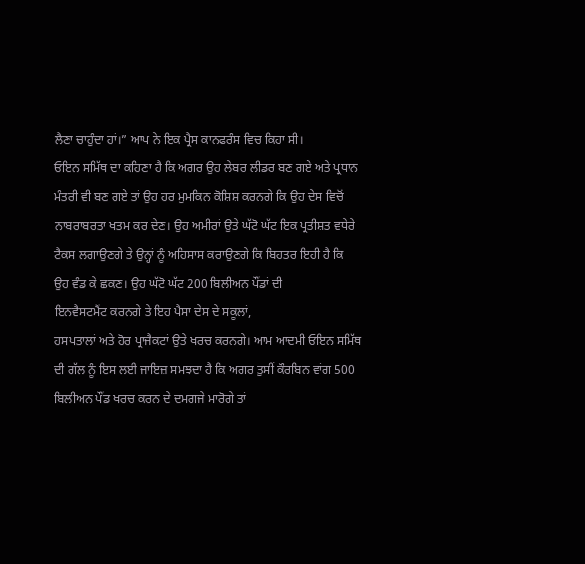ਲੈਣਾ ਚਾਹੁੰਦਾ ਹਾਂ।” ਆਪ ਨੇ ਇਕ ਪ੍ਰੈਸ ਕਾਨਫਰੰਸ ਵਿਚ ਕਿਹਾ ਸੀ।
ਓਇਨ ਸਮਿੱਥ ਦਾ ਕਹਿਣਾ ਹੈ ਕਿ ਅਗਰ ਉਹ ਲੇਬਰ ਲੀਡਰ ਬਣ ਗਏ ਅਤੇ ਪ੍ਰਧਾਨ
ਮੰਤਰੀ ਵੀ ਬਣ ਗਏ ਤਾਂ ਉਹ ਹਰ ਮੁਮਕਿਨ ਕੋਸ਼ਿਸ਼ ਕਰਨਗੇ ਕਿ ਉਹ ਦੇਸ ਵਿਚੋਂ
ਨਾਬਰਾਬਰਤਾ ਖਤਮ ਕਰ ਦੇਣ। ਉਹ ਅਮੀਰਾਂ ਉਤੇ ਘੱਟੋ ਘੱਟ ਇਕ ਪ੍ਰਤੀਸ਼ਤ ਵਧੇਰੇ
ਟੈਕਸ ਲਗਾਉਣਗੇ ਤੇ ਉਨ੍ਹਾਂ ਨੂੰ ਅਹਿਸਾਸ ਕਰਾਉਣਗੇ ਕਿ ਬਿਹਤਰ ਇਹੀ ਹੈ ਕਿ
ਉਹ ਵੰਡ ਕੇ ਛਕਣ। ਉਹ ਘੱਟੋ ਘੱਟ 200 ਬਿਲੀਅਨ ਪੌਂਡਾਂ ਦੀ
ਇਨਵੈਸਟਮੈਂਟ ਕਰਨਗੇ ਤੇ ਇਹ ਪੈਸਾ ਦੇਸ ਦੇ ਸਕੂਲਾਂ,
ਹਸਪਤਾਲਾਂ ਅਤੇ ਹੋਰ ਪ੍ਰਾਜੈਕਟਾਂ ਉਤੇ ਖਰਚ ਕਰਨਗੇ। ਆਮ ਆਦਮੀ ਓਇਨ ਸਮਿੱਥ
ਦੀ ਗੱਲ ਨੂੰ ਇਸ ਲਈ ਜਾਇਜ਼ ਸਮਝਦਾ ਹੈ ਕਿ ਅਗਰ ਤੁਸੀਂ ਕੌਰਬਿਨ ਵਾਂਗ 500
ਬਿਲੀਅਨ ਪੌਂਡ ਖਰਚ ਕਰਨ ਦੇ ਦਮਗਜੇ ਮਾਰੋਗੇ ਤਾਂ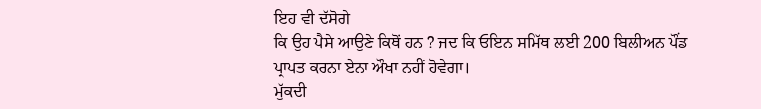ਇਹ ਵੀ ਦੱਸੋਗੇ
ਕਿ ਉਹ ਪੈਸੇ ਆਉਣੇ ਕਿਥੋਂ ਹਨ ? ਜਦ ਕਿ ਓਇਨ ਸਮਿੱਥ ਲਈ 200 ਬਿਲੀਅਨ ਪੌਂਡ
ਪ੍ਰਾਪਤ ਕਰਨਾ ਏਨਾ ਔਖਾ ਨਹੀਂ ਹੋਵੇਗਾ।
ਮੁੱਕਦੀ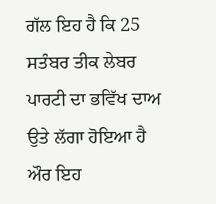ਗੱਲ ਇਹ ਹੈ ਕਿ 25 ਸਤੰਬਰ ਤੀਕ ਲੇਬਰ ਪਾਰਟੀ ਦਾ ਭਵਿੱਖ ਦਾਅ
ਉਤੇ ਲੱਗਾ ਹੋਇਆ ਹੈ ਔਰ ਇਹ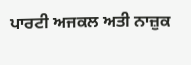ਪਾਰਟੀ ਅਜਕਲ ਅਤੀ ਨਾਜ਼ੁਕ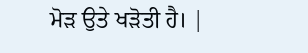ਮੋੜ ਉਤੇ ਖੜੋਤੀ ਹੈ। |